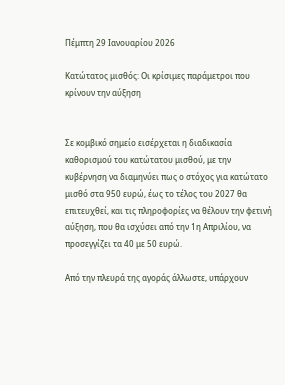Πέμπτη 29 Ιανουαρίου 2026

Κατώτατος μισθός: Οι κρίσιμες παράμετροι που κρίνουν την αύξηση


Σε κομβικό σημείο εισέρχεται η διαδικασία καθορισμού του κατώτατου μισθού, με την κυβέρνηση να διαμηνύει πως ο στόχος για κατώτατο μισθό στα 950 ευρώ, έως το τέλος του 2027 θα επιτευχθεί, και τις πληροφορίες να θέλουν την φετινή αύξηση, που θα ισχύσει από την 1η Απριλίου, να προσεγγίζει τα 40 με 50 ευρώ.

Από την πλευρά της αγοράς άλλωστε, υπάρχουν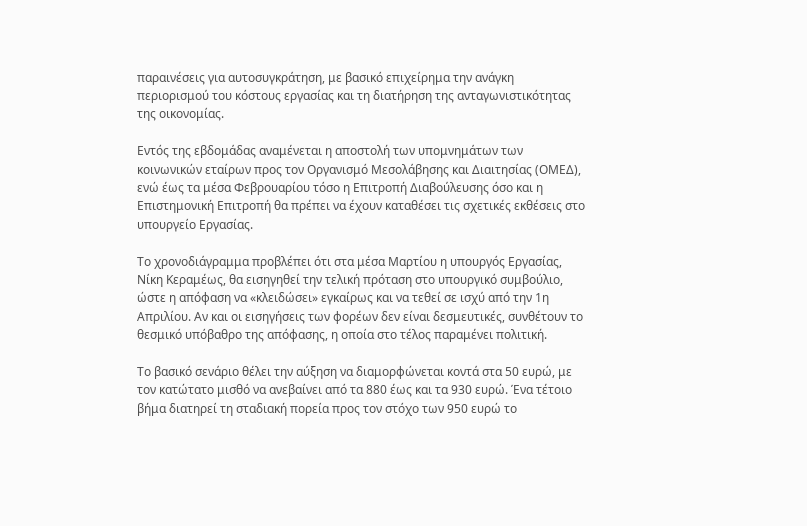παραινέσεις για αυτοσυγκράτηση, με βασικό επιχείρημα την ανάγκη περιορισμού του κόστους εργασίας και τη διατήρηση της ανταγωνιστικότητας της οικονομίας.

Εντός της εβδομάδας αναμένεται η αποστολή των υπομνημάτων των κοινωνικών εταίρων προς τον Οργανισμό Μεσολάβησης και Διαιτησίας (ΟΜΕΔ), ενώ έως τα μέσα Φεβρουαρίου τόσο η Επιτροπή Διαβούλευσης όσο και η Επιστημονική Επιτροπή θα πρέπει να έχουν καταθέσει τις σχετικές εκθέσεις στο υπουργείο Εργασίας.

Το χρονοδιάγραμμα προβλέπει ότι στα μέσα Μαρτίου η υπουργός Εργασίας, Νίκη Κεραμέως, θα εισηγηθεί την τελική πρόταση στο υπουργικό συμβούλιο, ώστε η απόφαση να «κλειδώσει» εγκαίρως και να τεθεί σε ισχύ από την 1η Απριλίου. Αν και οι εισηγήσεις των φορέων δεν είναι δεσμευτικές, συνθέτουν το θεσμικό υπόβαθρο της απόφασης, η οποία στο τέλος παραμένει πολιτική.

Το βασικό σενάριο θέλει την αύξηση να διαμορφώνεται κοντά στα 50 ευρώ, με τον κατώτατο μισθό να ανεβαίνει από τα 880 έως και τα 930 ευρώ. Ένα τέτοιο βήμα διατηρεί τη σταδιακή πορεία προς τον στόχο των 950 ευρώ το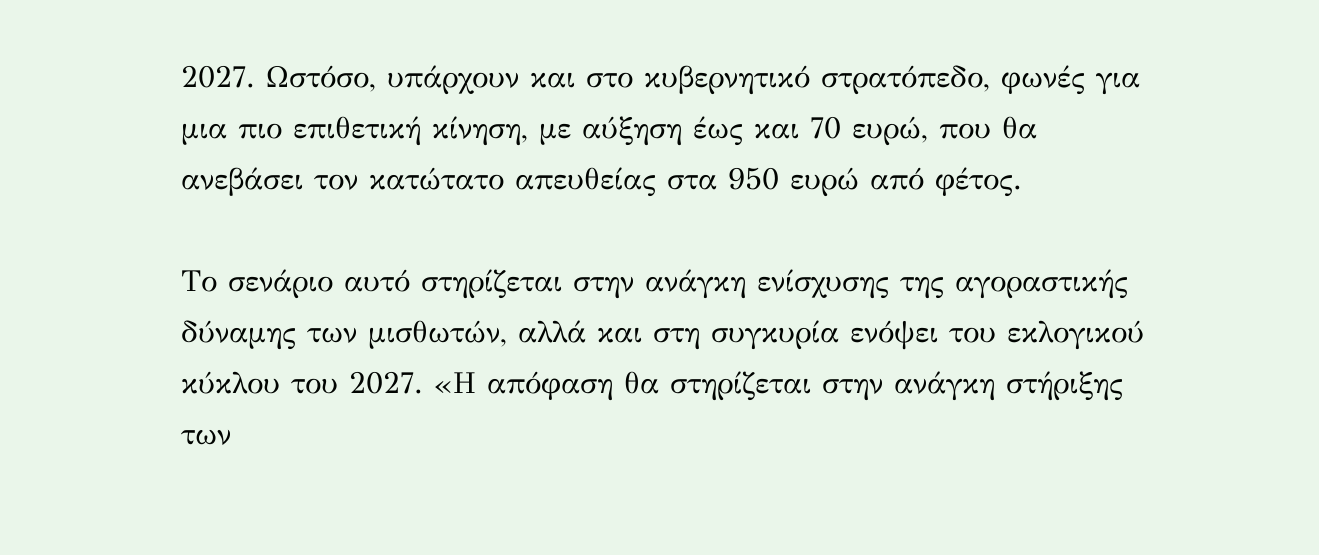2027. Ωστόσο, υπάρχουν και στο κυβερνητικό στρατόπεδο, φωνές για μια πιο επιθετική κίνηση, με αύξηση έως και 70 ευρώ, που θα ανεβάσει τον κατώτατο απευθείας στα 950 ευρώ από φέτος.

Το σενάριο αυτό στηρίζεται στην ανάγκη ενίσχυσης της αγοραστικής δύναμης των μισθωτών, αλλά και στη συγκυρία ενόψει του εκλογικού κύκλου του 2027. «Η απόφαση θα στηρίζεται στην ανάγκη στήριξης των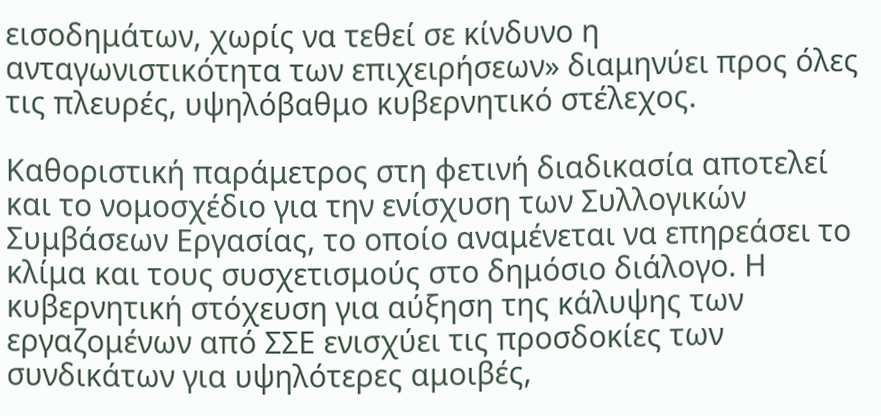εισοδημάτων, χωρίς να τεθεί σε κίνδυνο η ανταγωνιστικότητα των επιχειρήσεων» διαμηνύει προς όλες τις πλευρές, υψηλόβαθμο κυβερνητικό στέλεχος.

Καθοριστική παράμετρος στη φετινή διαδικασία αποτελεί και το νομοσχέδιο για την ενίσχυση των Συλλογικών Συμβάσεων Εργασίας, το οποίο αναμένεται να επηρεάσει το κλίμα και τους συσχετισμούς στο δημόσιο διάλογο. Η κυβερνητική στόχευση για αύξηση της κάλυψης των εργαζομένων από ΣΣΕ ενισχύει τις προσδοκίες των συνδικάτων για υψηλότερες αμοιβές,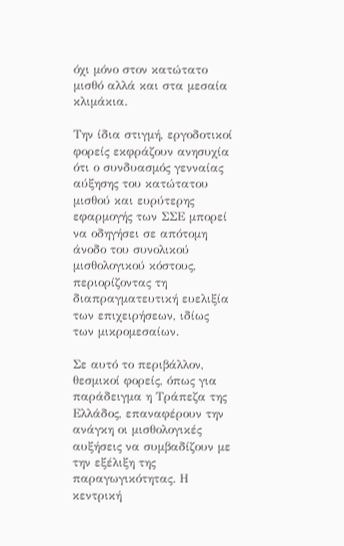όχι μόνο στον κατώτατο μισθό αλλά και στα μεσαία κλιμάκια.

Την ίδια στιγμή, εργοδοτικοί φορείς εκφράζουν ανησυχία ότι ο συνδυασμός γενναίας αύξησης του κατώτατου μισθού και ευρύτερης εφαρμογής των ΣΣΕ μπορεί να οδηγήσει σε απότομη άνοδο του συνολικού μισθολογικού κόστους, περιορίζοντας τη διαπραγματευτική ευελιξία των επιχειρήσεων, ιδίως των μικρομεσαίων.

Σε αυτό το περιβάλλον, θεσμικοί φορείς, όπως για παράδειγμα η Τράπεζα της Ελλάδος, επαναφέρουν την ανάγκη οι μισθολογικές αυξήσεις να συμβαδίζουν με την εξέλιξη της παραγωγικότητας. Η κεντρική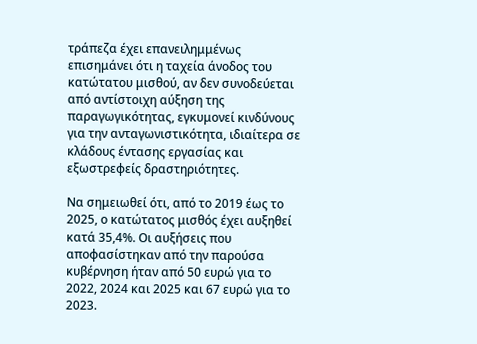τράπεζα έχει επανειλημμένως επισημάνει ότι η ταχεία άνοδος του κατώτατου μισθού, αν δεν συνοδεύεται από αντίστοιχη αύξηση της παραγωγικότητας, εγκυμονεί κινδύνους για την ανταγωνιστικότητα, ιδιαίτερα σε κλάδους έντασης εργασίας και εξωστρεφείς δραστηριότητες.

Να σημειωθεί ότι, από το 2019 έως το 2025, ο κατώτατος μισθός έχει αυξηθεί κατά 35,4%. Οι αυξήσεις που αποφασίστηκαν από την παρούσα κυβέρνηση ήταν από 50 ευρώ για το 2022, 2024 και 2025 και 67 ευρώ για το 2023.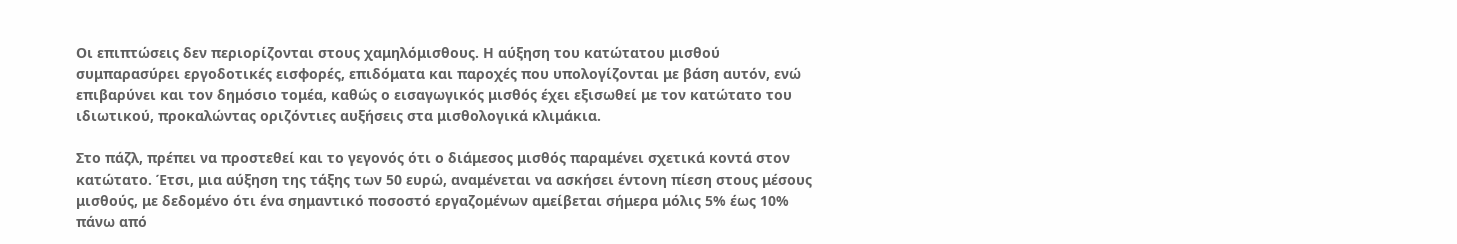Οι επιπτώσεις δεν περιορίζονται στους χαμηλόμισθους. Η αύξηση του κατώτατου μισθού συμπαρασύρει εργοδοτικές εισφορές, επιδόματα και παροχές που υπολογίζονται με βάση αυτόν, ενώ επιβαρύνει και τον δημόσιο τομέα, καθώς ο εισαγωγικός μισθός έχει εξισωθεί με τον κατώτατο του ιδιωτικού, προκαλώντας οριζόντιες αυξήσεις στα μισθολογικά κλιμάκια.

Στο πάζλ, πρέπει να προστεθεί και το γεγονός ότι ο διάμεσος μισθός παραμένει σχετικά κοντά στον κατώτατο. Έτσι, μια αύξηση της τάξης των 50 ευρώ, αναμένεται να ασκήσει έντονη πίεση στους μέσους μισθούς, με δεδομένο ότι ένα σημαντικό ποσοστό εργαζομένων αμείβεται σήμερα μόλις 5% έως 10% πάνω από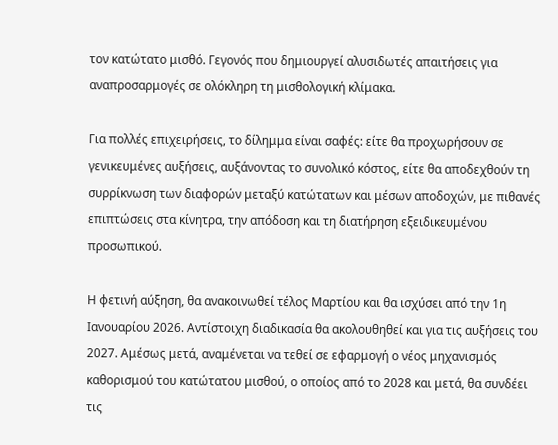τον κατώτατο μισθό. Γεγονός που δημιουργεί αλυσιδωτές απαιτήσεις για αναπροσαρμογές σε ολόκληρη τη μισθολογική κλίμακα.

Για πολλές επιχειρήσεις, το δίλημμα είναι σαφές: είτε θα προχωρήσουν σε γενικευμένες αυξήσεις, αυξάνοντας το συνολικό κόστος, είτε θα αποδεχθούν τη συρρίκνωση των διαφορών μεταξύ κατώτατων και μέσων αποδοχών, με πιθανές επιπτώσεις στα κίνητρα, την απόδοση και τη διατήρηση εξειδικευμένου προσωπικού.

Η φετινή αύξηση, θα ανακοινωθεί τέλος Μαρτίου και θα ισχύσει από την 1η Ιανουαρίου 2026. Αντίστοιχη διαδικασία θα ακολουθηθεί και για τις αυξήσεις του 2027. Αμέσως μετά, αναμένεται να τεθεί σε εφαρμογή ο νέος μηχανισμός καθορισμού του κατώτατου μισθού, ο οποίος από το 2028 και μετά, θα συνδέει τις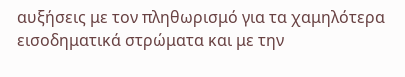αυξήσεις με τον πληθωρισμό για τα χαμηλότερα εισοδηματικά στρώματα και με την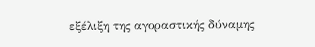εξέλιξη της αγοραστικής δύναμης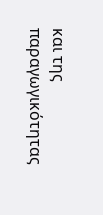και της παραγωγικότητας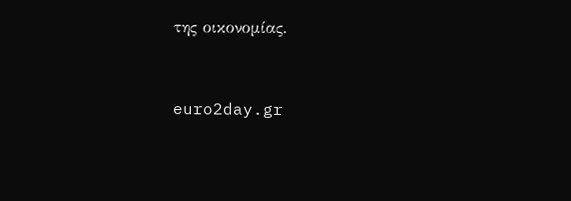της οικονομίας.


euro2day.gr